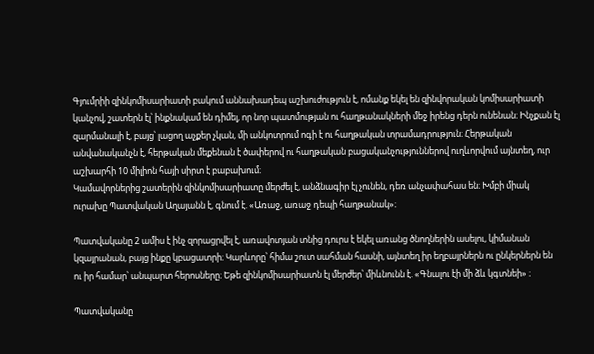Գյումրիի զինկոմիսարիատի բակում աննախադեպ աշխուժություն է, ոմանք եկել են զինվորական կոմիսարիատի կանչով, շատերն էլ՝ ինքնակամ են դիմել, որ նոր պատմության ու հաղթանակների մեջ իրենց դերն ունենան։ Ինչքան էլ զարմանալի է, բայց՝ լացող աչքեր չկան, մի անկոտրում ոգի է ու հաղթական տրամադրություն։ Հերթական անվանականչն է, հերթական մեքենան է ծափերով ու հաղթական բացականչություններով ուղևորվում այնտեղ, ուր աշխարհի 10 միլիոն հայի սիրտ է բաբախում։
Կամավորներից շատերին զինկոմիսարիատը մերժել է, անձնագիր էլ չունեն, դեռ անչափահաս են։ Խմբի միակ ուրախը Պատվական Աղայանն է, գնում է. «Առաջ, առաջ դեպի հաղթանակ»։

Պատվականը 2 ամիս է ինչ զորացրվել է, առավոտյան տնից դուրս է եկել առանց ծնողներին ասելու, կիմանան կզայրանան, բայց ինքը կբացատրի։ Կարևորը՝ հիմա շուտ սահման հասնի, այնտեղ իր եղբայրներն ու ընկերներն են ու իր համար՝ անպարտ հերոսները։ Եթե զինկոմիսարիատն էլ մերժեր՝ միևնունն է. «Գնալու էի մի ձև կգտնեի» ։

Պատվականը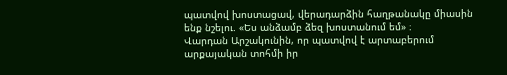պատվով խոստացավ, վերադարձին հաղթանակը միասին ենք նշելու. «Ես անձամբ ձեզ խոստանում եմ» ։
Վարդան Արշակունին, որ պատվով է արտաբերում արքայական տոհմի իր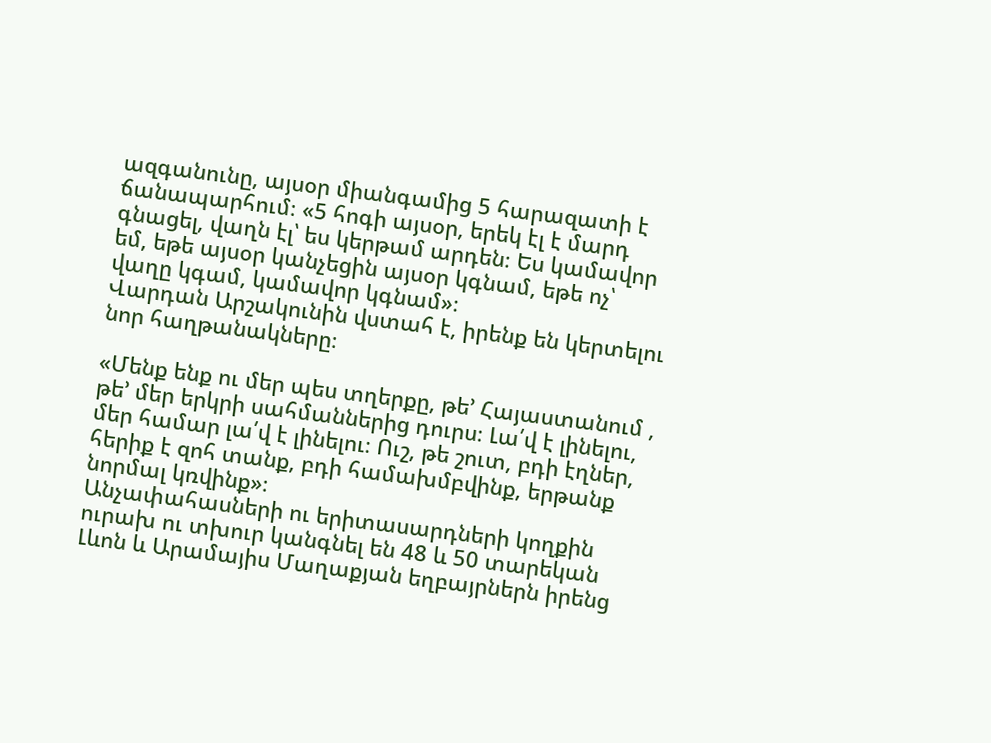ազգանունը, այսօր միանգամից 5 հարազատի է ճանապարհում։ «5 հոգի այսօր, երեկ էլ է մարդ գնացել, վաղն էլ՝ ես կերթամ արդեն։ Ես կամավոր եմ, եթե այսօր կանչեցին այսօր կգնամ, եթե ոչ՝ վաղը կգամ, կամավոր կգնամ»։
Վարդան Արշակունին վստահ է, իրենք են կերտելու նոր հաղթանակները։

«Մենք ենք ու մեր պես տղերքը, թե’ Հայաստանում , թե’ մեր երկրի սահմաններից դուրս։ Լա՛վ է լինելու, մեր համար լա՛վ է լինելու։ Ուշ, թե շուտ, բդի էղներ, հերիք է զոհ տանք, բդի համախմբվինք, երթանք նորմալ կռվինք»։
Անչափահասների ու երիտասարդների կողքին ուրախ ու տխուր կանգնել են 48 և 50 տարեկան Լևոն և Արամայիս Մաղաքյան եղբայրներն իրենց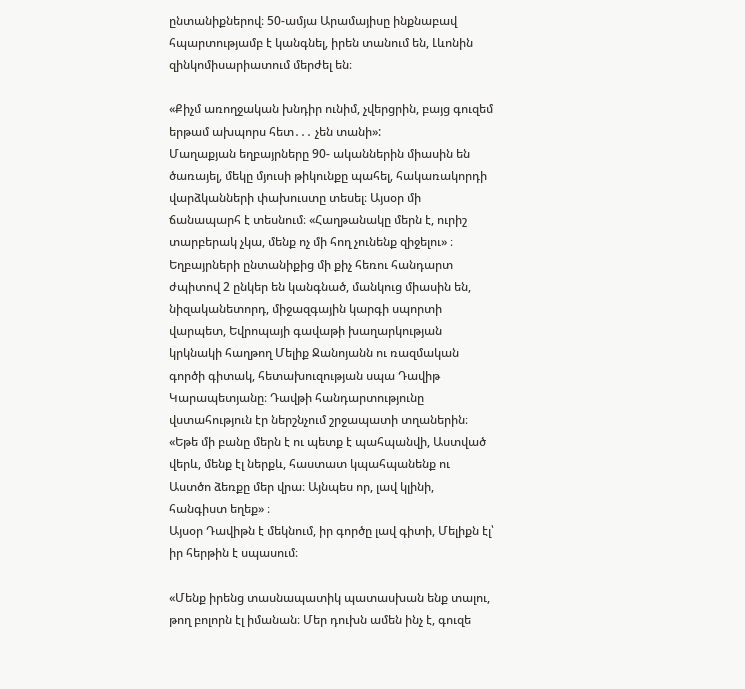ընտանիքներով։ 50-ամյա Արամայիսը ինքնաբավ հպարտությամբ է կանգնել, իրեն տանում են, Լևոնին զինկոմիսարիատում մերժել են։

«Քիչմ առողջական խնդիր ունիմ, չվերցրին, բայց գուզեմ երթամ ախպորս հետ․․․ չեն տանի»:
Մաղաքյան եղբայրները 90- ականներին միասին են ծառայել, մեկը մյուսի թիկունքը պահել, հակառակորդի վարձկանների փախուստը տեսել։ Այսօր մի ճանապարհ է տեսնում։ «Հաղթանակը մերն է, ուրիշ տարբերակ չկա, մենք ոչ մի հող չունենք զիջելու» ։
Եղբայրների ընտանիքից մի քիչ հեռու հանդարտ ժպիտով 2 ընկեր են կանգնած, մանկուց միասին են, նիզականետորդ, միջազգային կարգի սպորտի վարպետ, Եվրոպայի գավաթի խաղարկության կրկնակի հաղթող Մելիք Ջանոյանն ու ռազմական գործի գիտակ, հետախուզության սպա Դավիթ Կարապետյանը։ Դավթի հանդարտությունը վստահություն էր ներշնչում շրջապատի տղաներին։ «Եթե մի բանը մերն է ու պետք է պահպանվի, Աստված վերև, մենք էլ ներքև, հաստատ կպահպանենք ու Աստծո ձեռքը մեր վրա։ Այնպես որ, լավ կլինի, հանգիստ եղեք» ։
Այսօր Դավիթն է մեկնում, իր գործը լավ գիտի, Մելիքն էլ՝ իր հերթին է սպասում։

«Մենք իրենց տասնապատիկ պատասխան ենք տալու, թող բոլորն էլ իմանան։ Մեր դուխն ամեն ինչ է, գուզե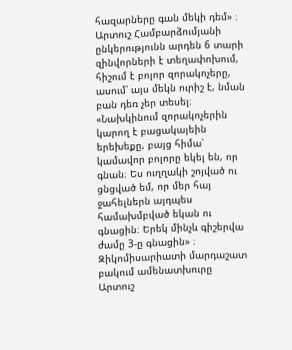հազարները գան մեկի դեմ» ։
Արտուշ Համբարձումյանի ընկերությունն արդեն 6 տարի զինվորների է տեղափոխում, հիշում է բոլոր զորակոչերը, ասում՝ այս մեկն ուրիշ է, նման բան դեռ չեր տեսել։
«Նախկինում զորակոչերին կարող է բացակայեին երեխեքը, բայց հիմա՝ կամավոր բոլորը եկել են, որ գնան։ Ես ուղղակի շոյված ու ցնցված եմ, որ մեր հայ ջահելներն այդպես համախմբված եկան ու գնացին։ Երեկ մինչև գիշերվա ժամը 3-ը գնացին» ։
Զիկոմիսարիատի մարդաշատ բակում ամենատխուրը Արտուշ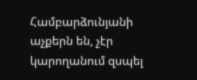Համբարձունյանի աչքերն են, չէր կարողանում զսպել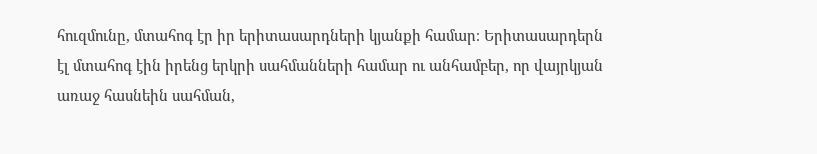հուզմունը, մտահոգ էր իր երիտասարդների կյանքի համար։ Երիտասարդերն էլ մտահոգ էին իրենց երկրի սահմանների համար ու անհամբեր, որ վայրկյան առաջ հասնեին սահման,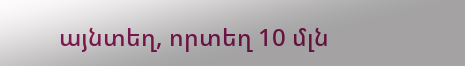այնտեղ, որտեղ 10 մլն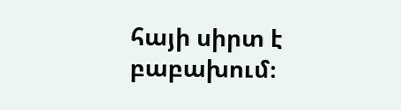հայի սիրտ է բաբախում։